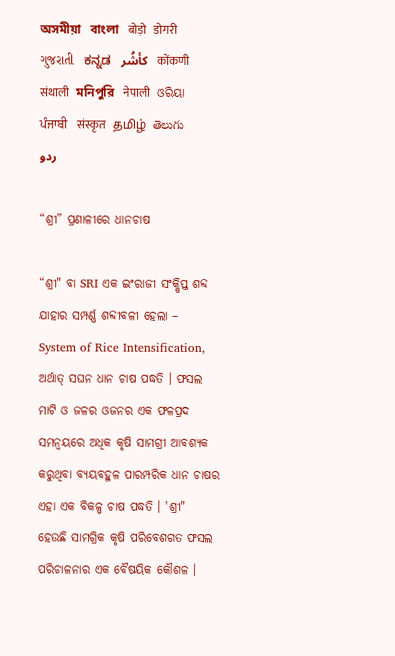অসমীয়া   বাংলা   बोड़ो   डोगरी   ગુજરાતી   ಕನ್ನಡ   كأشُر   कोंकणी   संथाली   মনিপুরি   नेपाली   ଓରିୟା   ਪੰਜਾਬੀ   संस्कृत   தமிழ்  తెలుగు   ردو

“ଶ୍ରୀ” ପ୍ରଣାଳୀରେ ଧାନଚାଷ

“ଶ୍ରୀ" ବା SRI ଏକ ଇଂରାଜୀ ସଂକ୍ଷିପ୍ତ ଶବ୍ଦ ଯାହାର ସମ୍ପର୍ଣ୍ଣ ଶବ୍ଦୀବଳୀ ହେଲା – System of Rice Intensification, ଅର୍ଥାତ୍ ସଘନ ଧାନ ଚାଷ ପଦ୍ଧତି । ଫସଲ ମାଟି ଓ ଜଳର ଓଜନର ଏକ ଫଳପ୍ରଦ ସମନ୍ଵୟରେ ଅଧିକ କୃଷି ସାମଗ୍ରୀ ଆବଶ୍ୟକ କରୁଥିବା ବ୍ୟୟବହୁଳ ପାରମ୍ପରିକ ଧାନ ଚାଷର ଏହା ଏକ ବିକଳ୍ପ ଚାଷ ପଦ୍ଧତି । 'ଶ୍ରୀ" ହେଉଛି ସାମଗ୍ରିକ କୃଷି ପରିବେଶଗତ ଫସଲ ପରିଚାଳନାର ଏକ ବୈଷୟିକ କୌଶଳ ।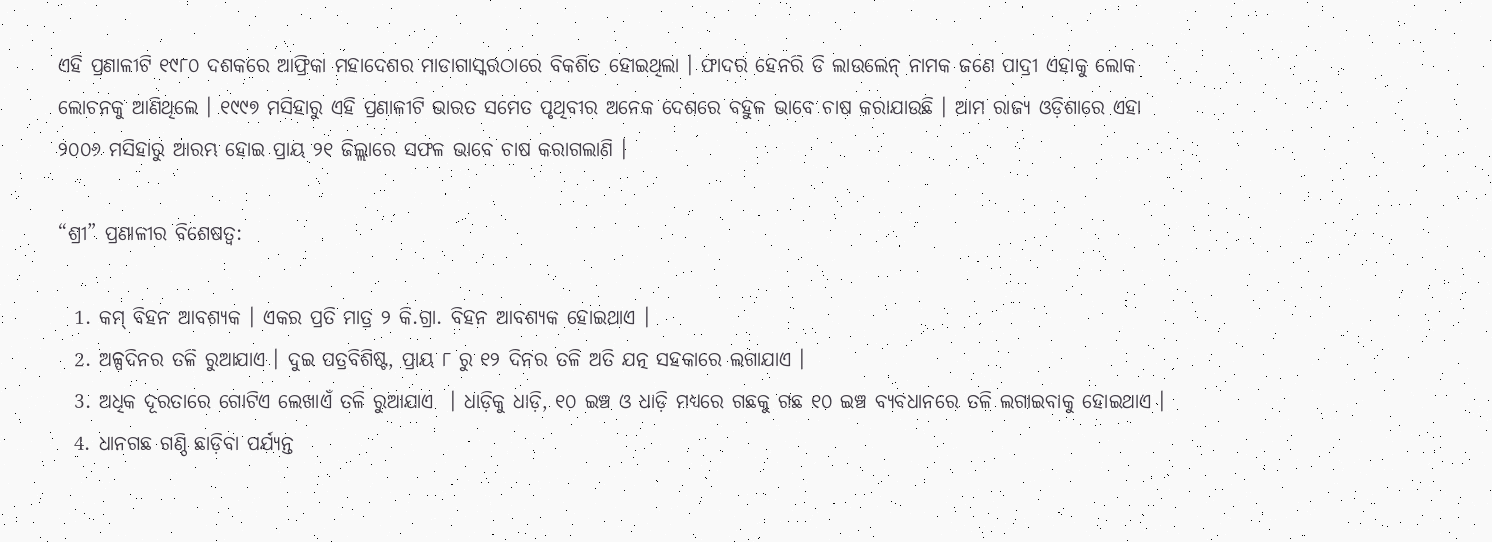ଏହି ପ୍ରଣାଳୀଟି ୧୯୮୦ ଦଶକରେ ଆଫ୍ରିକା ମହାଦେଶର ମାଡାଗାସ୍କରଠାରେ ବିକଶିତ ହୋଇଥିଲା । ଫାଦର ହେନରି ଡି ଲାଉଲେନ୍ ନାମକ ଜଣେ ପାଦ୍ରୀ ଏହାକୁ ଲୋକ ଲୋଚନକୁ ଆଣିଥିଲେ । ୧୯୯୭ ମସିହାରୁ ଏହି ପ୍ରଣାଳୀଟି ଭାରତ ସମେତ ପୃଥିବୀର ଅନେକ ଦେଶରେ ବହୁଳ ଭାବେ ଚାଷ କରାଯାଉଛି । ଆମ ରାଜ୍ୟ ଓଡ଼ିଶାରେ ଏହା ୨୦୦୬ ମସିହାରୁ ଆରମ୍ଭ ହୋଇ ପ୍ରାୟ ୨୧ ଜିଲ୍ଲାରେ ସଫଳ ଭାବେ ଚାଷ କରାଗଲାଣି ।

“ଶ୍ରୀ” ପ୍ରଣାଳୀର ବିଶେଷତ୍ଵ:

  1. କମ୍ ବିହନ ଆବଶ୍ୟକ । ଏକର ପ୍ରତି ମାତ୍ର ୨ କି.ଗ୍ରା. ବିହନ ଆବଶ୍ୟକ ହୋଇଥାଏ ।
  2. ଅଳ୍ପଦିନର ତଳି ରୁଆଯାଏ । ଦୁଇ ପତ୍ରବିଶିଷ୍ଟ, ପ୍ରାୟ ୮ ରୁ ୧୨ ଦିନର ତଳି ଅତି ଯତ୍ନ ସହକାରେ ଲଗାଯାଏ ।
  3. ଅଧିକ ଦୂରତାରେ ଗୋଟିଏ ଲେଖାଏଁ ତଳି ରୁଆଯାଏ  । ଧାଡ଼ିକୁ ଧାଡ଼ି, ୧୦ ଇଞ୍ଚ ଓ ଧାଡ଼ି ମଧ୍ୟରେ ଗଛକୁ ଗଛ ୧୦ ଇଞ୍ଚ ବ୍ୟବଧାନରେ ତଳି ଲଗାଇବାକୁ ହୋଇଥାଏ ।
  4. ଧାନଗଛ ଗଣ୍ଠି ଛାଡ଼ିବା ପର୍ଯ୍ୟନ୍ତ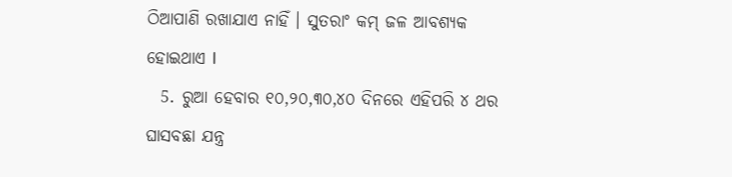ଠିଆପାଣି ରଖାଯାଏ ନାହିଁ । ସୁତରାଂ କମ୍ ଜଳ ଆବଶ୍ୟକ ହୋଇଥାଏ I
  5. ରୁଆ ହେବାର ୧୦,୨୦,୩୦,୪୦ ଦିନରେ ଏହିପରି ୪ ଥର ଘାସବଛା ଯନ୍ତ୍ର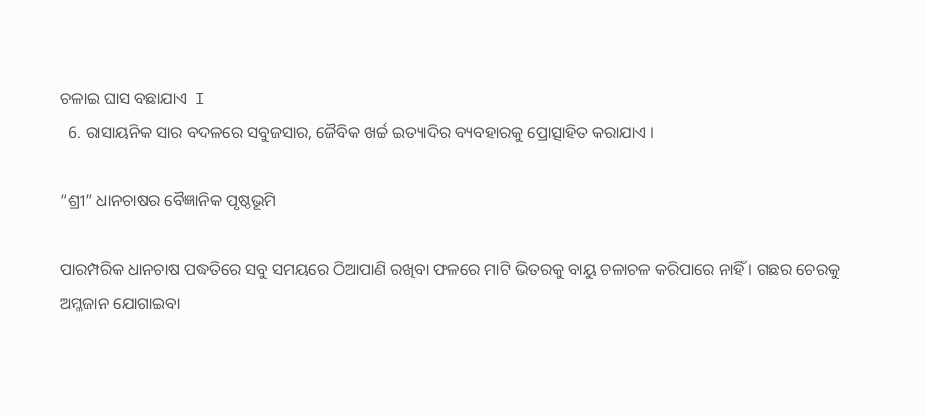ଚଳାଇ ଘାସ ବଛାଯାଏ  I
  6. ରାସାୟନିକ ସାର ବଦଳରେ ସବୁଜସାର, ଜୈବିକ ଖର୍ଚ୍ଚ ଇତ୍ୟାଦିର ବ୍ୟବହାରକୁ ପ୍ରୋତ୍ସାହିତ କରାଯାଏ ।

“ଶ୍ରୀ” ଧାନଚାଷର ବୈଜ୍ଞାନିକ ପୃଷ୍ଠଭୂମି

ପାରମ୍ପରିକ ଧାନଚାଷ ପଦ୍ଧତିରେ ସବୁ ସମୟରେ ଠିଆପାଣି ରଖିବା ଫଳରେ ମାଟି ଭିତରକୁ ବାୟୁ ଚଳାଚଳ କରିପାରେ ନାହିଁ । ଗଛର ଚେରକୁ ଅମ୍ଳଜାନ ଯୋଗାଇବା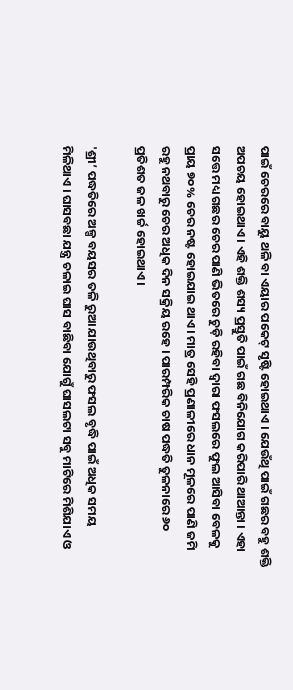ପାଇଁ ଚେରରେ ବାୟୁ ଥଳି ବା ଏୟାର ପକେଟ୍ ସୃଷ୍ଟି ହୋଇଥାଏ । ଯେଉଁଥି ପାଇଁ ଗଛର ବହୁ ଶକ୍ତି ଅପଚୟ ହୋଇଥାଏ । ଏହି ଶକ୍ତି ଶସ୍ୟ ପ୍ରସ୍ତୁତି ପାଇଁ ଗଛ ବିନିଯୋଗ କରିପାରି ଥାଆନ୍ତା । ଏହା ସତ୍ତେ ମଧ୍ୟ ଗଛର ଚେର ପାଣି ଭିତରେ ଚୁଡ଼ି ରହିବା ଦ୍ଵାରା ଫସଲରେ ଫୁଲ ଆସିବା ବେଳକୁ ପ୍ରାୟ ୭୦% ଚେର ନଷ୍ଟ ହୋଇଯାଇ ଥାଏ । ମାତ୍ର ସେହି ପ୍ରଣାଳୀରେ ଧାନ ମୂଳରେ ପାଣି ଜମି ରହୁ ନଥବାରୁ ଚେର ଅଧିକ ଦିନ ସକ୍ରିୟ ରହେ । ପାରମ୍ପରିକ ଚାଷ ପଦ୍ଧତି ତୁଳନାରେ ୬୦ ପ୍ରତିଶତ ଜଳ ଖର୍ଚ୍ଚ ହୋଇଥାଏ ।

'ଶ୍ରୀ’ ପଦ୍ଧତିରେ ଅଳ୍ପ ବୟସର ତଳି ରୁଆ ଯାଉଥିବାରୁ ଫସଲ ବୃଦ୍ଧି ପାଇଁ ଅଧିକ ସମୟ ମିଳିଥାଏ । ଘାସବଛା ଯନ୍ତ୍ର ଚଳାଇ ଘାସ ବାଛିବା ଯୋଗୁଁ ଘାସଲଟା ସବୁ ମାଟିରେ ମିଶିଯାଏ ଓ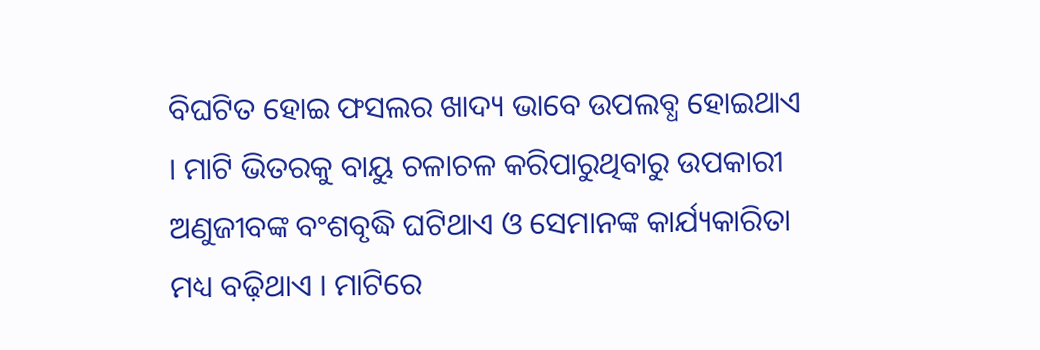ବିଘଟିତ ହୋଇ ଫସଲର ଖାଦ୍ୟ ଭାବେ ଉପଲବ୍ଧ ହୋଇଥାଏ । ମାଟି ଭିତରକୁ ବାୟୁ ଚଳାଚଳ କରିପାରୁଥିବାରୁ ଉପକାରୀ ଅଣୁଜୀବଙ୍କ ବଂଶବୃଦ୍ଧି ଘଟିଥାଏ ଓ ସେମାନଙ୍କ କାର୍ଯ୍ୟକାରିତା ମଧ୍ୟ ବଢ଼ିଥାଏ । ମାଟିରେ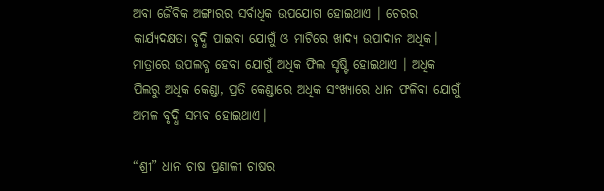ଅବା ଜୈବିକ ଅଙ୍ଗାରର ସର୍ବାଧିକ ଉପଯୋଗ ହୋଇଥାଏ । ଚେରର କାର୍ଯ୍ୟଦକ୍ଷତା ବୃଦ୍ଧି ପାଇବା ଯୋଗୁଁ ଓ ମାଟିରେ ଖାଦ୍ୟ ଉପାଦାନ ଅଧିକ। ମାତ୍ରାରେ ଉପଲବ୍ଧ ହେବା ଯୋଗୁଁ ଅଧିକ ଫିଲ ସୃଷ୍ଟି ହୋଇଥାଏ । ଅଧିକ ପିଲରୁ ଅଧିକ କେଣ୍ଡା, ପ୍ରତି କେଣ୍ଡାରେ ଅଧିକ ସଂଖ୍ୟାରେ ଧାନ ଫଳିବା ଯୋଗୁଁ ଅମଳ ବୃଦ୍ଧି ସମ୍ଭବ ହୋଇଥାଏ।

“ଶ୍ରୀ” ଧାନ ଚାଷ ପ୍ରଣାଳୀ ଚାଷର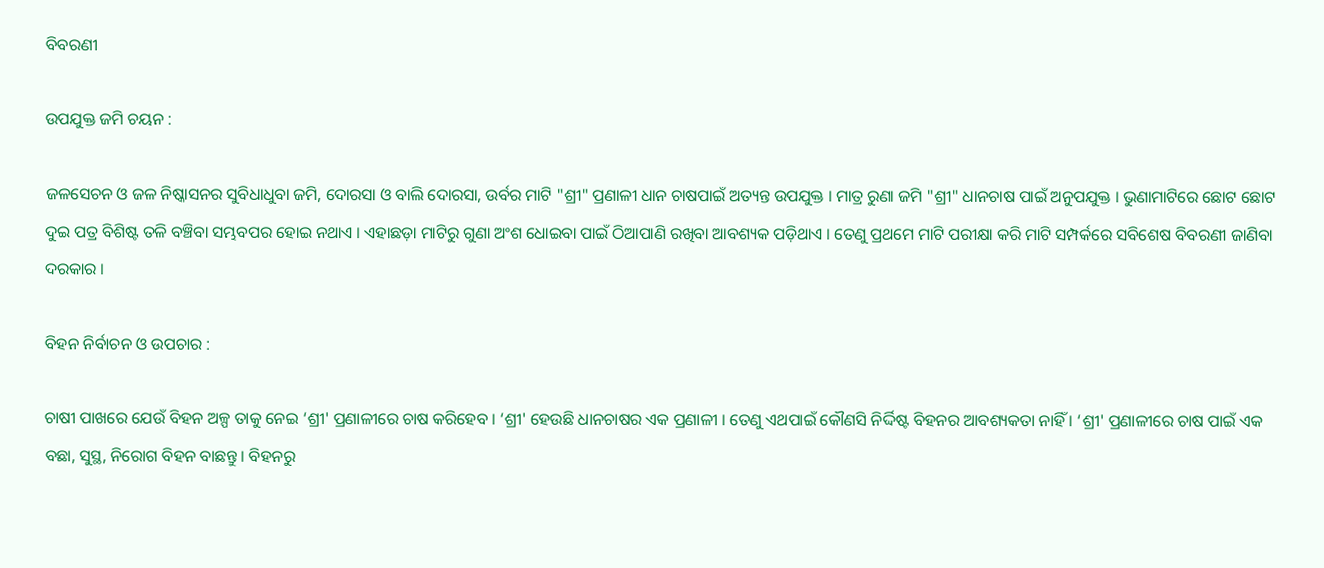ବିବରଣୀ

ଉପଯୁକ୍ତ ଜମି ଚୟନ :

ଜଳସେଚନ ଓ ଜଳ ନିଷ୍କାସନର ସୁବିଧାଧୁବା ଜମି, ଦୋରସା ଓ ବାଲି ଦୋରସା, ଉର୍ବର ମାଟି "ଶ୍ରୀ" ପ୍ରଣାଳୀ ଧାନ ଚାଷପାଇଁ ଅତ୍ୟନ୍ତ ଉପଯୁକ୍ତ । ମାତ୍ର ରୁଣା ଜମି "ଶ୍ରୀ" ଧାନଚାଷ ପାଇଁ ଅନୁପଯୁକ୍ତ । ଭୁଣାମାଟିରେ ଛୋଟ ଛୋଟ ଦୁଇ ପତ୍ର ବିଶିଷ୍ଟ ତଳି ବଞ୍ଚିବା ସମ୍ଭବପର ହୋଇ ନଥାଏ । ଏହାଛଡ଼ା ମାଟିରୁ ଗୁଣା ଅଂଶ ଧୋଇବା ପାଇଁ ଠିଆପାଣି ରଖିବା ଆବଶ୍ୟକ ପଡ଼ିଥାଏ । ତେଣୁ ପ୍ରଥମେ ମାଟି ପରୀକ୍ଷା କରି ମାଟି ସମ୍ପର୍କରେ ସବିଶେଷ ବିବରଣୀ ଜାଣିବା ଦରକାର ।

ବିହନ ନିର୍ବାଚନ ଓ ଉପଚାର :

ଚାଷୀ ପାଖରେ ଯେଉଁ ବିହନ ଅଳ୍ପ ତାକୁ ନେଇ ‘ଶ୍ରୀ' ପ୍ରଣାଳୀରେ ଚାଷ କରିହେବ । ‘ଶ୍ରୀ' ହେଉଛି ଧାନଚାଷର ଏକ ପ୍ରଣାଳୀ । ତେଣୁ ଏଥପାଇଁ କୌଣସି ନିର୍ଦ୍ଦିଷ୍ଟ ବିହନର ଆବଶ୍ୟକତା ନାହିଁ । ‘ଶ୍ରୀ' ପ୍ରଣାଳୀରେ ଚାଷ ପାଇଁ ଏକ ବଛା, ସୁସ୍ଥ, ନିରୋଗ ବିହନ ବାଛନ୍ତୁ । ବିହନରୁ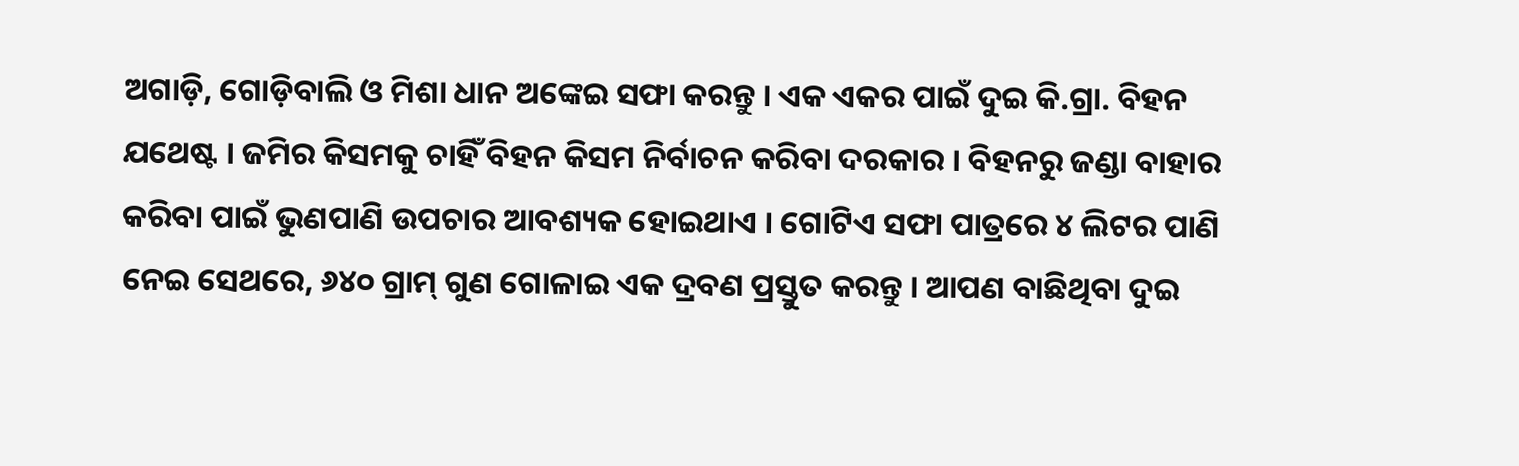ଅଗାଡ଼ି, ଗୋଡ଼ିବାଲି ଓ ମିଶା ଧାନ ଅଙ୍କେଇ ସଫା କରନ୍ତୁ । ଏକ ଏକର ପାଇଁ ଦୁଇ କି.ଗ୍ରା. ବିହନ ଯଥେଷ୍ଟ । ଜମିର କିସମକୁ ଚାହିଁ ବିହନ କିସମ ନିର୍ବାଚନ କରିବା ଦରକାର । ବିହନରୁ ଜଣ୍ଡା ବାହାର କରିବା ପାଇଁ ଭୁଣପାଣି ଉପଚାର ଆବଶ୍ୟକ ହୋଇଥାଏ । ଗୋଟିଏ ସଫା ପାତ୍ରରେ ୪ ଲିଟର ପାଣି ନେଇ ସେଥରେ, ୬୪୦ ଗ୍ରାମ୍ ଗୁଣ ଗୋଳାଇ ଏକ ଦ୍ରବଣ ପ୍ରସ୍ତୁତ କରନ୍ତୁ । ଆପଣ ବାଛିଥିବା ଦୁଇ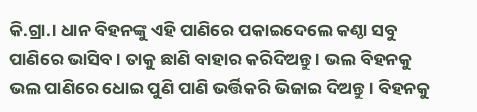କି.ଗ୍ରା.। ଧାନ ବିହନଙ୍କୁ ଏହି ପାଣିରେ ପକାଇଦେଲେ କଣ୍ଠା ସବୁ ପାଣିରେ ଭାସିବ । ତାକୁ ଛାଣି ବାହାର କରିଦିଅନ୍ତୁ । ଭଲ ବିହନକୁ ଭଲ ପାଣିରେ ଧୋଇ ପୁଣି ପାଣି ଭର୍ତ୍ତିକରି ଭିଜାଇ ଦିଅନ୍ତୁ । ବିହନକୁ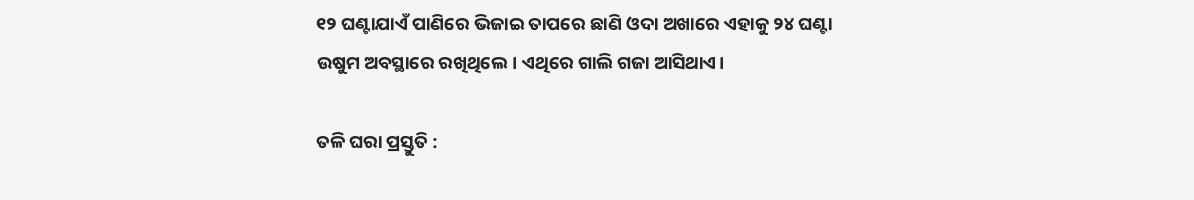୧୨ ଘଣ୍ଟାଯାଏଁ ପାଣିରେ ଭିଜାଇ ତାପରେ ଛାଣି ଓଦା ଅଖାରେ ଏହାକୁ ୨୪ ଘଣ୍ଟା ଉଷୁମ ଅବସ୍ଥାରେ ରଖିଥିଲେ। ଏଥିରେ ଗାଲି ଗଜା ଆସିଥାଏ।

ତଳି ଘରା ପ୍ରସ୍ତୁତି :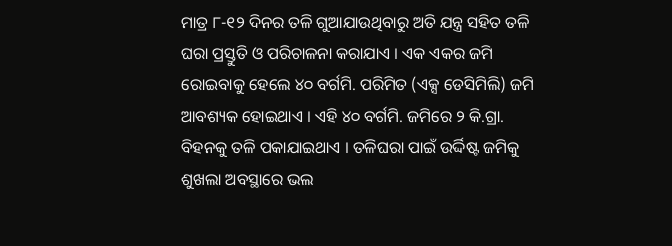ମାତ୍ର ୮-୧୨ ଦିନର ତଳି ଗୁଆଯାଉଥିବାରୁ ଅତି ଯନ୍ତ୍ର ସହିତ ତଳି ଘରା ପ୍ରସ୍ତୁତି ଓ ପରିଚାଳନା କରାଯାଏ । ଏକ ଏକର ଜମି ରୋଇବାକୁ ହେଲେ ୪୦ ବର୍ଗମି. ପରିମିତ (ଏକ୍ସ ଡେସିମିଲି) ଜମି ଆବଶ୍ୟକ ହୋଇଥାଏ । ଏହି ୪୦ ବର୍ଗମି. ଜମିରେ ୨ କି.ଗ୍ରା. ବିହନକୁ ତଳି ପକାଯାଇଥାଏ । ତଳିଘରା ପାଇଁ ଉର୍ଦ୍ଦିଷ୍ଟ ଜମିକୁ ଶୁଖଲା ଅବସ୍ଥାରେ ଭଲ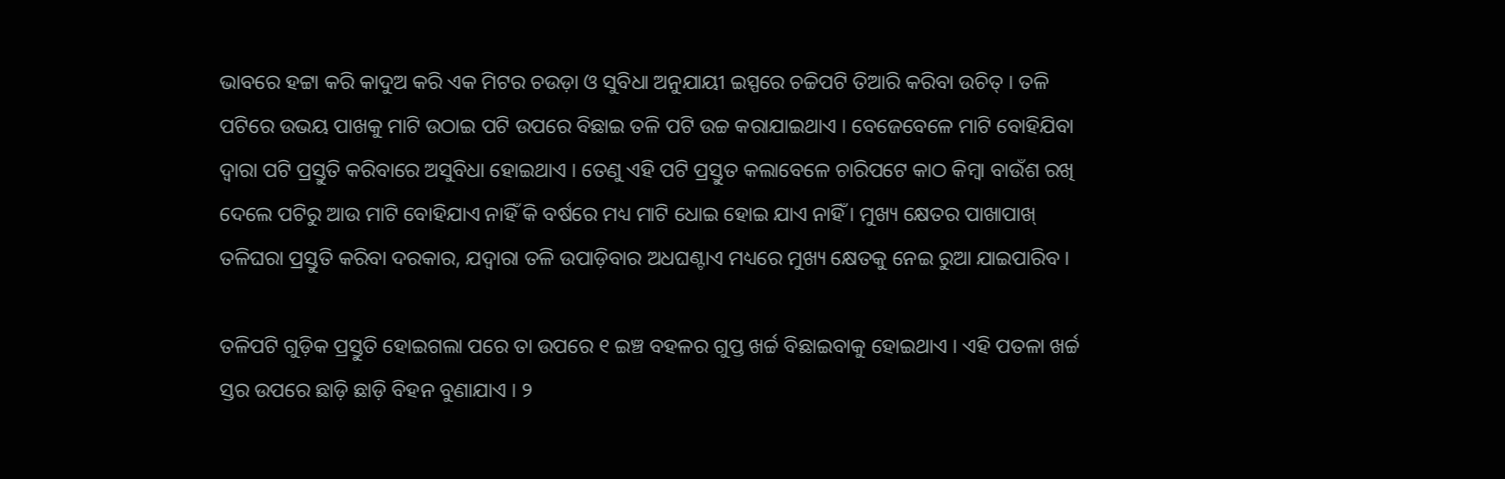ଭାବରେ ହଟ୍ଟା କରି କାଦୁଅ କରି ଏକ ମିଟର ଚଉଡ଼ା ଓ ସୁବିଧା ଅନୁଯାୟୀ ଇସ୍ପରେ ଚଚ୍ଚିପଟି ତିଆରି କରିବା ଉଚିତ୍ । ତଳି ପଟିରେ ଉଭୟ ପାଖକୁ ମାଟି ଉଠାଇ ପଟି ଉପରେ ବିଛାଇ ତଳି ପଟି ଉଚ୍ଚ କରାଯାଇଥାଏ । ବେଜେବେଳେ ମାଟି ବୋହିଯିବା ଦ୍ଵାରା ପଟି ପ୍ରସ୍ତୁତି କରିବାରେ ଅସୁବିଧା ହୋଇଥାଏ । ତେଣୁ ଏହି ପଟି ପ୍ରସ୍ତୁତ କଲାବେଳେ ଚାରିପଟେ କାଠ କିମ୍ବା ବାଉଁଶ ରଖି ଦେଲେ ପଟିରୁ ଆଉ ମାଟି ବୋହିଯାଏ ନାହିଁ କି ବର୍ଷରେ ମଧ୍ୟ ମାଟି ଧୋଇ ହୋଇ ଯାଏ ନାହିଁ । ମୁଖ୍ୟ କ୍ଷେତର ପାଖାପାଖ୍ ତଳିଘରା ପ୍ରସ୍ତୁତି କରିବା ଦରକାର, ଯଦ୍ୱାରା ତଳି ଉପାଡ଼ିବାର ଅଧଘଣ୍ଟାଏ ମଧ୍ୟରେ ମୁଖ୍ୟ କ୍ଷେତକୁ ନେଇ ରୁଆ ଯାଇପାରିବ ।

ତଳିପଟି ଗୁଡ଼ିକ ପ୍ରସ୍ତୁତି ହୋଇଗଲା ପରେ ତା ଉପରେ ୧ ଇଞ୍ଚ ବହଳର ଗୁପ୍ତ ଖର୍ଚ୍ଚ ବିଛାଇବାକୁ ହୋଇଥାଏ । ଏହି ପତଳା ଖର୍ଚ୍ଚ ସ୍ତର ଉପରେ ଛାଡ଼ି ଛାଡ଼ି ବିହନ ବୁଣାଯାଏ । ୨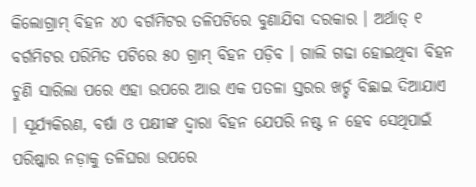କିଲୋଗ୍ରାମ୍ ବିହନ ୪୦ ବର୍ଗମିଟର ତଳିପଟିରେ ବୁଣାଯିବା ଦରକାର । ଅର୍ଥାତ୍ ୧ ବର୍ଗମିଟର ପରିମିତ ପଟିରେ ୫୦ ଗ୍ରାମ୍ ବିହନ ପଡ଼ିବ । ଗାଲି ଗଢା ହୋଇଥିବା ବିହନ ଚୁଣି ସାରିଲା ପରେ ଏହା ଉପରେ ଆଉ ଏକ ପତଳା ସ୍ତରର ଖର୍ଚ୍ଚ ବିଛାଇ ଦିଆଯାଏ । ସୂର୍ଯ୍ୟକିରଣ, ବର୍ଷା ଓ ପକ୍ଷୀଙ୍କ ଦ୍ଵାରା ବିହନ ଯେପରି ନଷ୍ଟ ନ ହେବ ସେଥିପାଇଁ ପରିଷ୍କାର ନଡ଼ାକୁ ତଳିଘରା ଉପରେ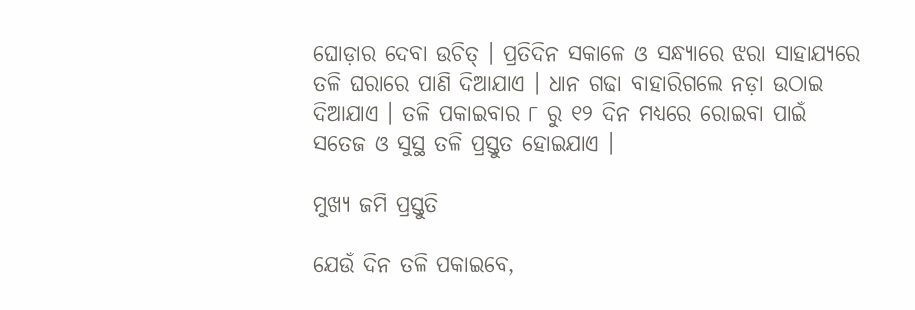ଘୋଡ଼ାର ଦେବା ଉଚିତ୍ । ପ୍ରତିଦିନ ସକାଳେ ଓ ସନ୍ଧ୍ୟାରେ ଝରା ସାହାଯ୍ୟରେ ତଳି ଘରାରେ ପାଣି ଦିଆଯାଏ । ଧାନ ଗଢା ବାହାରିଗଲେ ନଡ଼ା ଉଠାଇ ଦିଆଯାଏ । ତଳି ପକାଇବାର ୮ ରୁ ୧୨ ଦିନ ମଧ୍ୟରେ ରୋଇବା ପାଇଁ ସତେଜ ଓ ସୁସ୍ଥ ତଳି ପ୍ରସ୍ତୁତ ହୋଇଯାଏ ।

ମୁଖ୍ୟ ଜମି ପ୍ରସ୍ତୁତି

ଯେଉଁ ଦିନ ତଳି ପକାଇବେ,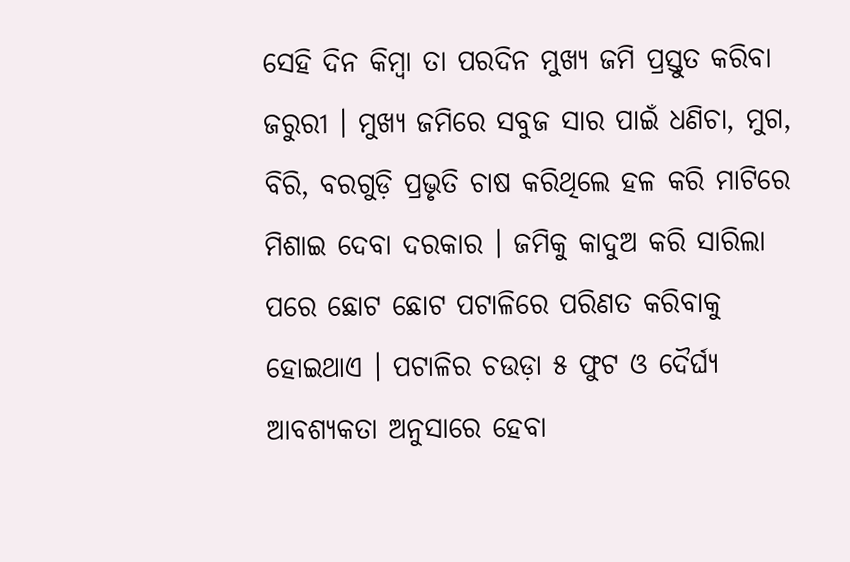ସେହି ଦିନ କିମ୍ବା ତା ପରଦିନ ମୁଖ୍ୟ ଜମି ପ୍ରସ୍ତୁତ କରିବା ଜରୁରୀ । ମୁଖ୍ୟ ଜମିରେ ସବୁଜ ସାର ପାଇଁ ଧଣିଚା, ମୁଗ, ବିରି, ବରଗୁଡ଼ି ପ୍ରଭୃତି ଚାଷ କରିଥିଲେ ହଳ କରି ମାଟିରେ ମିଶାଇ ଦେବା ଦରକାର । ଜମିକୁ କାଦୁଅ କରି ସାରିଲା ପରେ ଛୋଟ ଛୋଟ ପଟାଳିରେ ପରିଣତ କରିବାକୁ ହୋଇଥାଏ । ପଟାଳିର ଚଉଡ଼ା ୫ ଫୁଟ ଓ ଦୈର୍ଘ୍ୟ ଆବଶ୍ୟକତା ଅନୁସାରେ ହେବା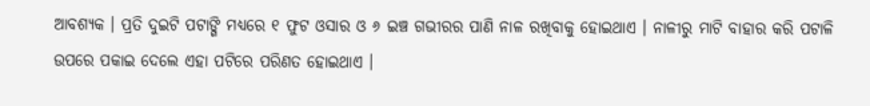ଆବଶ୍ୟକ । ପ୍ରତି ଦୁଇଟି ପଟାଙ୍ଗି ମଧ୍ୟରେ ୧ ଫୁଟ ଓସାର ଓ ୬ ଇଞ୍ଚ ଗଭୀରର ପାଣି ନାଳ ରଖିବାକୁ ହୋଇଥାଏ । ନାଳୀରୁ ମାଟି ବାହାର କରି ପଟାଳି ଉପରେ ପକାଇ ଦେଲେ ଏହା ପଟିରେ ପରିଣତ ହୋଇଥାଏ ।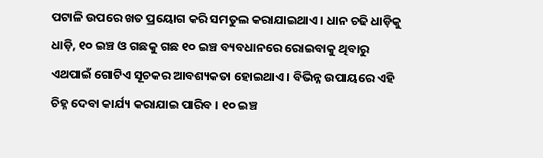ପଟାଳି ଉପରେ ଖତ ପ୍ରୟୋଗ କରି ସମତୁଲ କରାଯାଇଥାଏ । ଧାନ ଚଢି ଧାଡ଼ିକୁ ଧାଡ଼ି, ୧୦ ଇଞ୍ଚ ଓ ଗଛକୁ ଗଛ ୧୦ ଇଞ୍ଚ ବ୍ୟବଧାନରେ ରୋଇବାକୁ ଥିବାରୁ ଏଥପାଇଁ ଗୋଟିଏ ସୂଚକର ଆବଶ୍ୟକତା ହୋଇଥାଏ । ବିଭିନ୍ନ ଉପାୟରେ ଏହି ଚିହ୍ନ ଦେବା କାର୍ଯ୍ୟ କରାଯାଇ ପାରିବ । ୧୦ ଇଞ୍ଚ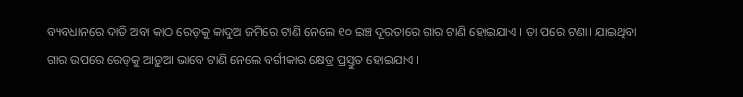ବ୍ୟବଧାନରେ ଦାତି ଅବା କାଠ ରେଡ୍‌କୁ କାଦୁଅ ଜମିରେ ଟାଣି ନେଲେ ୧୦ ଇଞ୍ଚ ଦୂରତାରେ ଗାର ଟାଣି ହୋଇଯାଏ । ତା ପରେ ଟଣା। ଯାଇଥିବା ଗାର ଉପରେ ରେଡ୍‌କୁ ଆଡ଼ୁଆ ଭାବେ ଟାଣି ନେଲେ ବର୍ଗୀକାର କ୍ଷେତ୍ର ପ୍ରସ୍ତୁତ ହୋଇଯାଏ ।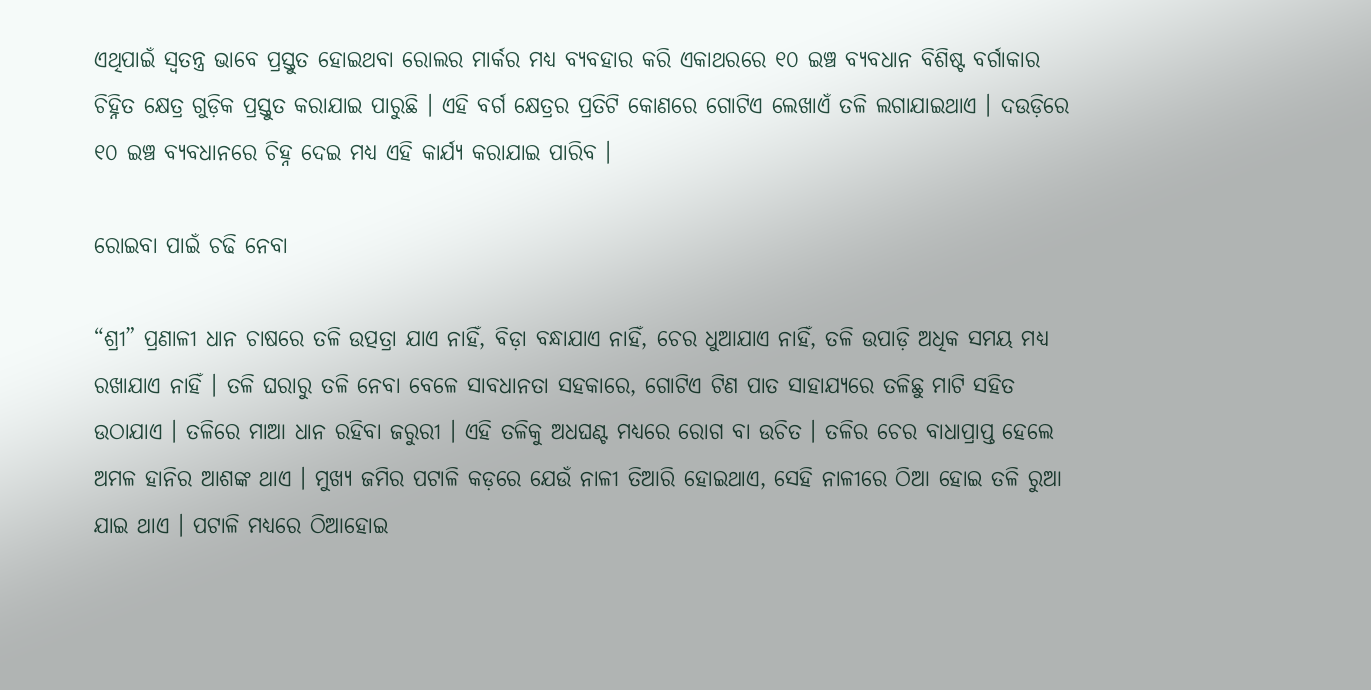ଏଥିପାଇଁ ସ୍ଵତନ୍ତ୍ର ଭାବେ ପ୍ରସ୍ତୁତ ହୋଇଥବା ରୋଲର ମାର୍କର ମଧ୍ୟ ବ୍ୟବହାର କରି ଏକାଥରରେ ୧୦ ଇଞ୍ଚ ବ୍ୟବଧାନ ବିଶିଷ୍ଟ ବର୍ଗାକାର ଚିହ୍ନିତ କ୍ଷେତ୍ର ଗୁଡ଼ିକ ପ୍ରସ୍ତୁତ କରାଯାଇ ପାରୁଛି । ଏହି ବର୍ଗ କ୍ଷେତ୍ରର ପ୍ରତିଟି କୋଣରେ ଗୋଟିଏ ଲେଖାଏଁ ତଳି ଲଗାଯାଇଥାଏ । ଦଉଡ଼ିରେ ୧୦ ଇଞ୍ଚ ବ୍ୟବଧାନରେ ଚିହ୍ନ ଦେଇ ମଧ୍ୟ ଏହି କାର୍ଯ୍ୟ କରାଯାଇ ପାରିବ ।

ରୋଇବା ପାଇଁ ଚଢି ନେବା

“ଶ୍ରୀ” ପ୍ରଣାଳୀ ଧାନ ଚାଷରେ ତଳି ଉତ୍ପତ୍ରା ଯାଏ ନାହିଁ, ବିଡ଼ା ବନ୍ଧାଯାଏ ନାହିଁ, ଚେର ଧୁଆଯାଏ ନାହିଁ, ତଳି ଉପାଡ଼ି ଅଧିକ ସମୟ ମଧ୍ୟ ରଖାଯାଏ ନାହିଁ । ତଳି ଘରାରୁ ତଳି ନେବା ବେଳେ ସାବଧାନତା ସହକାରେ, ଗୋଟିଏ ଟିଣ ପାତ ସାହାଯ୍ୟରେ ତଳିଛୁ ମାଟି ସହିତ ଉଠାଯାଏ । ତଳିରେ ମାଆ ଧାନ ରହିବା ଜରୁରୀ । ଏହି ତଳିକୁ ଅଧଘଣ୍ଟ ମଧ୍ୟରେ ରୋଗ ବା ଉଚିତ । ତଳିର ଚେର ବାଧାପ୍ରାପ୍ତ ହେଲେ ଅମଳ ହାନିର ଆଶଙ୍କ ଥାଏ । ମୁଖ୍ୟ ଜମିର ପଟାଳି କଡ଼ରେ ଯେଉଁ ନାଳୀ ତିଆରି ହୋଇଥାଏ, ସେହି ନାଳୀରେ ଠିଆ ହୋଇ ତଳି ରୁଆ ଯାଇ ଥାଏ । ପଟାଳି ମଧ୍ୟରେ ଠିଆହୋଇ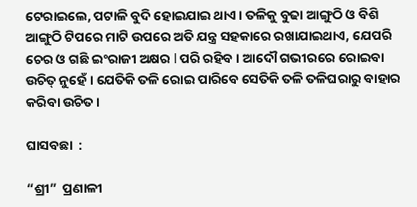ଟେରାଇଲେ, ପଟାଳି ବୁଦି ହୋଇଯାଇ ଥାଏ । ତଳିକୁ ବୁଢା ଆଙ୍ଗୁଠି ଓ ବିଶି ଆଙ୍ଗୁଠି ଟିପରେ ମାଟି ଉପରେ ଅତି ଯନ୍ତ୍ର ସହକାରେ ରଖାଯାଇଥାଏ, ଯେପରି ଚେର ଓ ଗଛି ଇଂରାଜୀ ଅକ୍ଷର l ପରି ରହିବ । ଆଦୌ ଗଭୀରରେ ରୋଇବା ଉଚିତ୍ ନୁହେଁ । ଯେତିକି ତଳି ରୋଇ ପାରିବେ ସେତିକି ତଳି ତଳିଘରାରୁ ବାହାର କରିବା ଉଚିତ ।

ଘାସବଛା  :

“ଶ୍ରୀ”  ପ୍ରଣାଳୀ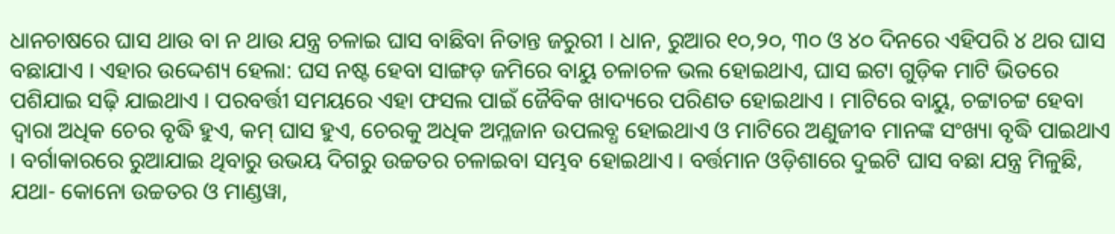ଧାନଚାଷରେ ଘାସ ଥାଉ ବା ନ ଥାଉ ଯନ୍ତ୍ର ଚଳାଇ ଘାସ ବାଛିବା ନିତାନ୍ତ ଜରୁରୀ । ଧାନ, ରୁଆର ୧୦,୨୦, ୩୦ ଓ ୪୦ ଦିନରେ ଏହିପରି ୪ ଥର ଘାସ ବଛାଯାଏ । ଏହାର ଉଦ୍ଦେଶ୍ୟ ହେଲା: ଘସ ନଷ୍ଟ ହେବା ସାଙ୍ଗଡ଼ ଜମିରେ ବାୟୁ ଚଳାଚଳ ଭଲ ହୋଇଥାଏ, ଘାସ ଇଟା ଗୁଡ଼ିକ ମାଟି ଭିତରେ ପଶିଯାଇ ସଢ଼ି ଯାଇଥାଏ । ପରବର୍ତ୍ତୀ ସମୟରେ ଏହା ଫସଲ ପାଇଁ ଜୈବିକ ଖାଦ୍ୟରେ ପରିଣତ ହୋଇଥାଏ । ମାଟିରେ ବାୟୁ, ଚଟ୍ଟାଚଟ୍ଟ ହେବା ଦ୍ଵାରା ଅଧିକ ଚେର ବୃଦ୍ଧି ହୁଏ, କମ୍ ଘାସ ହୁଏ, ଚେରକୁ ଅଧିକ ଅମ୍ଳଜାନ ଉପଲବ୍ଧ ହୋଇଥାଏ ଓ ମାଟିରେ ଅଣୁଜୀବ ମାନଙ୍କ ସଂଖ୍ୟା ବୃଦ୍ଧି ପାଇଥାଏ । ବର୍ଗାକାରରେ ରୁଆଯାଇ ଥିବାରୁ ଉଭୟ ଦିଗରୁ ଉଚ୍ଚତର ଚଳାଇବା ସମ୍ଭବ ହୋଇଥାଏ । ବର୍ତ୍ତମାନ ଓଡ଼ିଶାରେ ଦୁଇଟି ଘାସ ବଛା ଯନ୍ତ୍ର ମିଳୁଛି, ଯଥା- କୋନୋ ଉଚ୍ଚତର ଓ ମାଣ୍ଡୱା,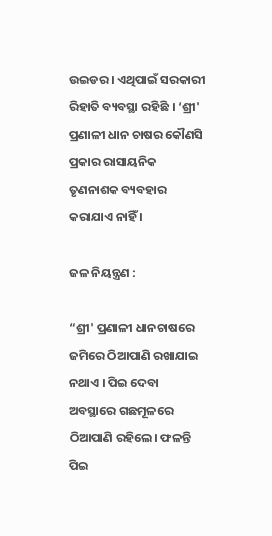ଉଇଡର । ଏଥିପାଇଁ ସରକାରୀ ରିହାତି ବ୍ୟବସ୍ଥା ରହିଛି । ‘ଶ୍ରୀ' ପ୍ରଣାଳୀ ଧାନ ଚାଷର କୌଣସି ପ୍ରକାର ରାସାୟନିକ ତୃଣନାଶକ ବ୍ୟବହାର କରାଯାଏ ନାହିଁ ।

ଜଳ ନିୟନ୍ତ୍ରଣ :

“ଶ୍ରୀ' ପ୍ରଣାଳୀ ଧାନଚାଷରେ ଜମିରେ ଠିଆପାଣି ରଖାଯାଇ ନଥାଏ । ପିଇ ଦେବା ଅବସ୍ଥାରେ ଗଛମୂଳରେ ଠିଆପାଣି ରହିଲେ। ଫଳନ୍ତି ପିଇ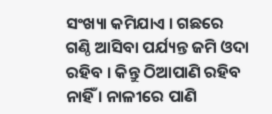ସଂଖ୍ୟା କମିଯାଏ । ଗଛରେ ଗଣ୍ଠି ଆସିବା ପର୍ଯ୍ୟନ୍ତ ଜମି ଓଦା ରହିବ । କିନ୍ତୁ ଠିଆପାଣି ରହିବ ନାହିଁ । ନାଳୀରେ ପାଣି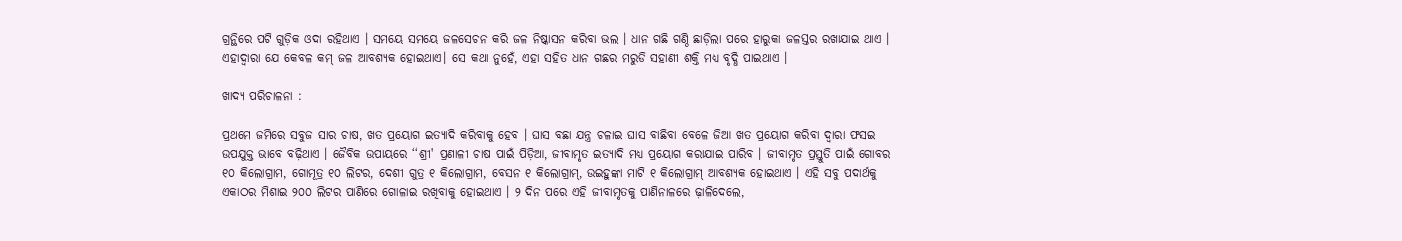ଗ୍ରନ୍ଥିରେ ପଟି ଗୁଡ଼ିକ ଓଦା ରହିଥାଏ । ସମୟେ ସମୟେ ଜଳସେଚନ କରି ଜଳ ନିଷ୍କାସନ କରିବା ଭଲ । ଧାନ ଗଛି ଗଣ୍ଠି ଛାଡ଼ିଲା ପରେ ହାରୁକା ଜଳସ୍ତର ରଖାଯାଇ ଥାଏ । ଏହାଦ୍ଵାରା ଯେ କେବଳ କମ୍ ଜଳ ଆବଶ୍ୟକ ହୋଇଥାଏ। ସେ କଥା ନୁହେଁ, ଏହା ସହିତ ଧାନ ଗଛର ମରୁଡି ସହାଣୀ ଶକ୍ତି ମଧ୍ୟ ବୃଦ୍ଧି ପାଇଥାଏ ।

ଖାଦ୍ୟ ପରିଚାଳନା :

ପ୍ରଥମେ ଜମିରେ ସବୁଜ ସାର ଚାଷ, ଖତ ପ୍ରୟୋଗ ଇତ୍ୟାଦି କରିବାକୁ ହେବ । ଘାସ ବଛା ଯନ୍ତ୍ର ଚଳାଇ ଘାସ ବାଛିବା ବେଳେ ଜିଆ ଖତ ପ୍ରୟୋଗ କରିବା ଦ୍ଵାରା ଫସଇ ଉପଯୁକ୍ତ ଭାବେ ବଢ଼ିଥାଏ । ଜୈବିକ ଉପାୟରେ ‘‘ଶ୍ରୀ' ପ୍ରଣାଳୀ ଚାଷ ପାଇଁ ପିଡ଼ିଆ, ଜୀବାମୃତ ଇତ୍ୟାଦି ମଧ୍ୟ ପ୍ରୟୋଗ କରାଯାଇ ପାରିବ । ଜୀବାମୃତ ପ୍ରସ୍ତୁତି ପାଇଁ ଗୋବର ୧୦ କିଲୋଗ୍ରାମ, ଗୋମୂତ୍ର ୧୦ ଲିଟର, ଦେଶୀ ଗୁତ୍ର ୧ କିଲୋଗ୍ରାମ, ବେସନ ୧ କିଲୋଗ୍ରାମ୍, ଉଇହୁଙ୍କା ମାଟି ୧ କିଲୋଗ୍ରାମ୍ ଆବଶ୍ୟକ ହୋଇଥାଏ । ଏହି ସବୁ ପଦାର୍ଥକୁ ଏକାଠର ମିଶାଇ ୨୦୦ ଲିଟର ପାଣିରେ ଗୋଳାଇ ରଖିବାକୁ ହୋଇଥାଏ । ୨ ଦିନ ପରେ ଏହି ଜୀବାମୃତକୁ ପାଣିନାଳରେ ଢ଼ାଳିଦେଲେ,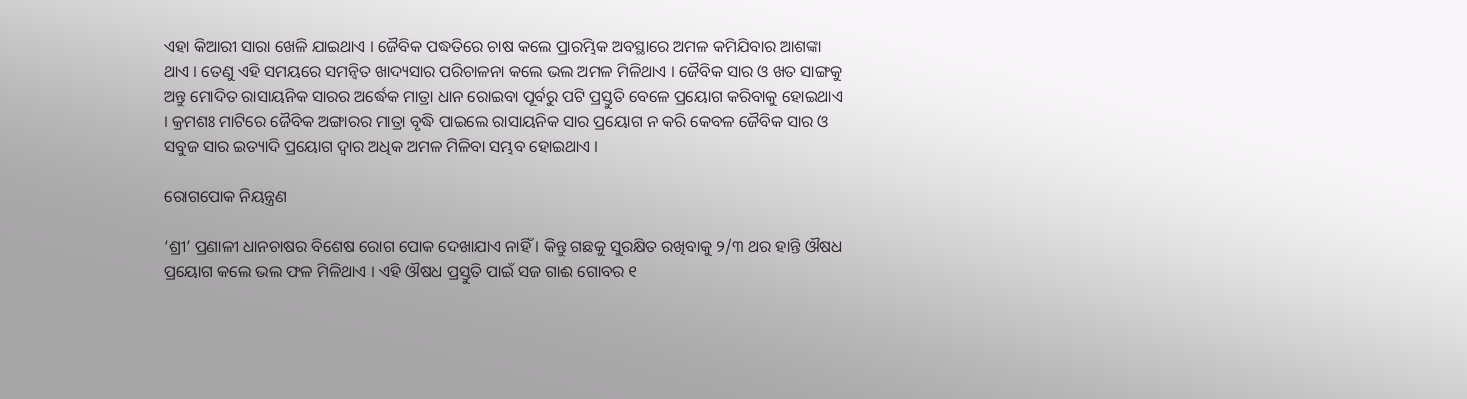ଏହା କିଆରୀ ସାରା ଖେଳି ଯାଇଥାଏ । ଜୈବିକ ପଦ୍ଧତିରେ ଚାଷ କଲେ ପ୍ରାରମ୍ଭିକ ଅବସ୍ଥାରେ ଅମଳ କମିଯିବାର ଆଶଙ୍କା ଥାଏ । ତେଣୁ ଏହି ସମୟରେ ସମନ୍ୱିତ ଖାଦ୍ୟସାର ପରିଚାଳନା କଲେ ଭଲ ଅମଳ ମିଳିଥାଏ । ଜୈବିକ ସାର ଓ ଖତ ସାଙ୍ଗକୁ ଅନ୍ତୁ ମୋଦିତ ରାସାୟନିକ ସାରର ଅର୍ଦ୍ଧେକ ମାତ୍ରା ଧାନ ରୋଇବା ପୂର୍ବରୁ ପଟି ପ୍ରସ୍ତୁତି ବେଳେ ପ୍ରୟୋଗ କରିବାକୁ ହୋଇଥାଏ । କ୍ରମଶଃ ମାଟିରେ ଜୈବିକ ଅଙ୍ଗାରର ମାତ୍ରା ବୃଦ୍ଧି ପାଇଲେ ରାସାୟନିକ ସାର ପ୍ରୟୋଗ ନ କରି କେବଳ ଜୈବିକ ସାର ଓ ସବୁଜ ସାର ଇତ୍ୟାଦି ପ୍ରୟୋଗ ଦ୍ଵାର ଅଧିକ ଅମଳ ମିଳିବା ସମ୍ଭବ ହୋଇଥାଏ ।

ରୋଗପୋକ ନିୟନ୍ତ୍ରଣ

‘ଶ୍ରୀ’ ପ୍ରଣାଳୀ ଧାନଚାଷର ବିଶେଷ ରୋଗ ପୋକ ଦେଖାଯାଏ ନାହିଁ । କିନ୍ତୁ ଗଛକୁ ସୁରକ୍ଷିତ ରଖିବାକୁ ୨/୩ ଥର ହାନ୍ତି ଔଷଧ ପ୍ରୟୋଗ କଲେ ଭଲ ଫଳ ମିଳିଥାଏ । ଏହି ଔଷଧ ପ୍ରସ୍ତୁତି ପାଇଁ ସଜ ଗାଈ ଗୋବର ୧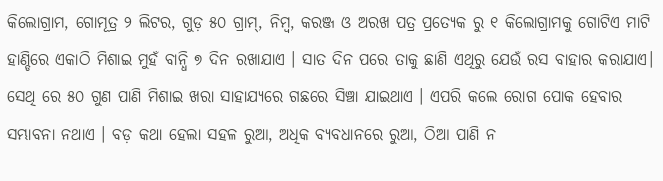କିଲୋଗ୍ରାମ, ଗୋମୂତ୍ର ୨ ଲିଟର, ଗୁଡ଼ ୫୦ ଗ୍ରାମ୍, ନିମ୍ବ, କରଞ୍ଜ ଓ ଅରଖ ପତ୍ର ପ୍ରତ୍ୟେକ ରୁ ୧ କିଲୋଗ୍ରାମକୁ ଗୋଟିଏ ମାଟି ହାଣ୍ଡିରେ ଏକାଠି ମିଶାଇ ମୁହଁ ବାନ୍ଧି ୭ ଦିନ ରଖାଯାଏ । ସାତ ଦିନ ପରେ ତାକୁ ଛାଣି ଏଥିରୁ ଯେଉଁ ରସ ବାହାର କରାଯାଏ। ସେଥି ରେ ୫୦ ଗୁଣ ପାଣି ମିଶାଇ ଖରା ସାହାଯ୍ୟରେ ଗଛରେ ସିଞ୍ଚା ଯାଇଥାଏ । ଏପରି କଲେ ରୋଗ ପୋକ ହେବାର ସମ୍ଭାବନା ନଥାଏ । ବଡ଼ କଥା ହେଲା ସହଳ ରୁଆ, ଅଧିକ ବ୍ୟବଧାନରେ ରୁଆ, ଠିଆ ପାଣି ନ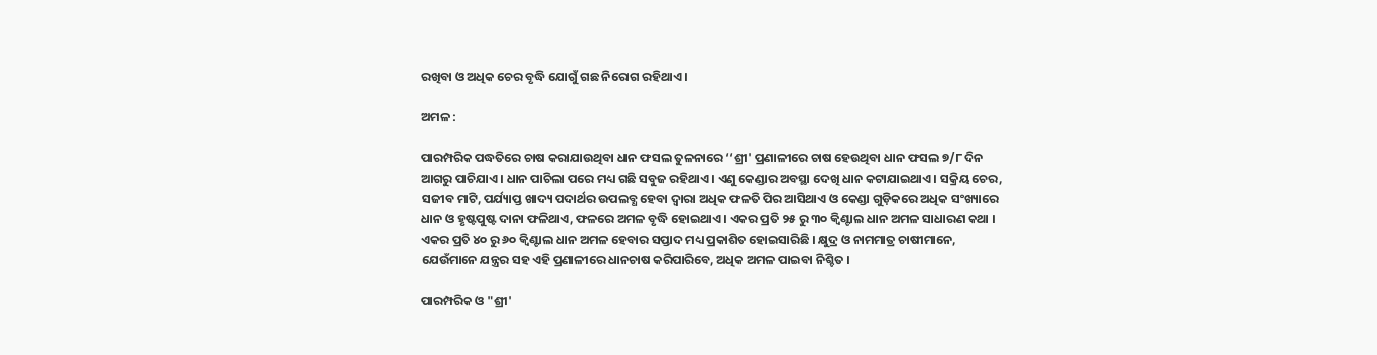ରଖିବା ଓ ଅଧିକ ଚେର ବୃଦ୍ଧି ଯୋଗୁଁ ଗଛ ନିରୋଗ ରହିଥାଏ ।

ଅମଳ :

ପାରମ୍ପରିକ ପଦ୍ଧତିରେ ଚାଷ କରାଯାଉଥିବା ଧାନ ଫସଲ ତୁଳନାରେ ‘‘ଶ୍ରୀ' ପ୍ରଣାଳୀରେ ଚାଷ ହେଉଥିବା ଧାନ ଫସଲ ୭/୮ ଦିନ ଆଗରୁ ପାଚିଯାଏ । ଧାନ ପାଚିଲା ପରେ ମଧ୍ୟ ଗଛି ସବୁଜ ରହିଥାଏ । ଏଣୁ କେଣ୍ଡାର ଅବସ୍ଥା ଦେଖି ଧାନ କଟାଯାଇଥାଏ । ସକ୍ରିୟ ଚେର, ସଜୀବ ମାଟି, ପର୍ଯ୍ୟାପ୍ତ ଖାଦ୍ୟ ପଦାର୍ଥର ଉପଲବ୍ଧ ହେବା ଦ୍ଵାରା ଅଧିକ ଫଳତି ପିର ଆସିଥାଏ ଓ କେଣ୍ଡା ଗୁଡ଼ିକରେ ଅଧିକ ସଂଖ୍ୟାରେ ଧାନ ଓ ହୃଷ୍ଟପୁଷ୍ଟ ଦାନା ଫଳିଥାଏ, ଫଳରେ ଅମଳ ବୃଦ୍ଧି ହୋଇଥାଏ । ଏକର ପ୍ରତି ୨୫ ରୁ ୩୦ କ୍ଵିଣ୍ଟାଲ ଧାନ ଅମଳ ସାଧାରଣ କଥା । ଏକର ପ୍ରତି ୪୦ ରୁ ୬୦ କ୍ଵିଣ୍ଟାଲ ଧାନ ଅମଳ ହେବାର ସପ୍ତାଦ ମଧ୍ୟ ପ୍ରକାଶିତ ହୋଇସାରିଛି । କ୍ଷୁଦ୍ର ଓ ନାମମାତ୍ର ଚାଷୀମାନେ, ଯେଉଁମାନେ ଯନ୍ତ୍ରର ସହ ଏହି ପ୍ରଣାଳୀରେ ଧାନଚାଷ କରିପାରିବେ, ଅଧିକ ଅମଳ ପାଇବା ନିଶ୍ଚିତ ।

ପାରମ୍ପରିକ ଓ "ଶ୍ରୀ'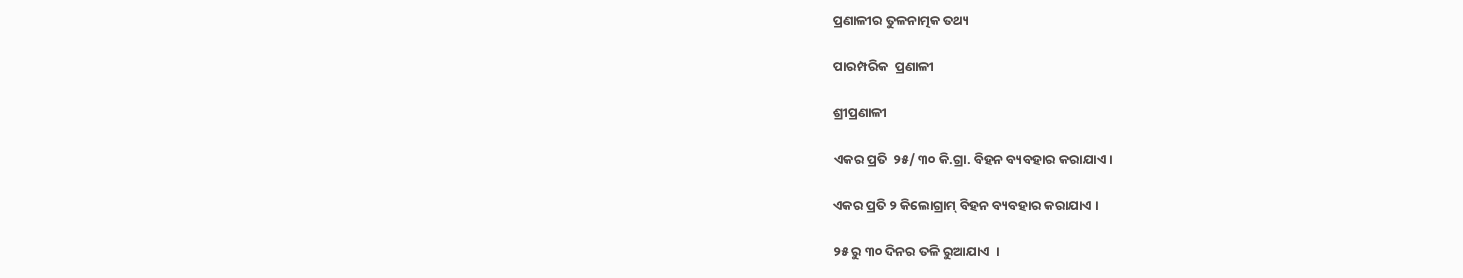ପ୍ରଣାଳୀର ତୁଳନାତ୍ମକ ତଥ୍ୟ

ପାରମ୍ପରିକ  ପ୍ରଣାଳୀ

ଶ୍ରୀପ୍ରଣାଳୀ

ଏକର ପ୍ରତି  ୨୫/ ୩୦ କି.ଗ୍ରା. ବିହନ ବ୍ୟବହାର କରାଯାଏ ।

ଏକର ପ୍ରତି ୨ କିଲୋଗ୍ରାମ୍ ବିହନ ବ୍ୟବହାର କରାଯାଏ ।

୨୫ ରୁ ୩୦ ଦିନର ତଳି ରୁଆଯାଏ  ।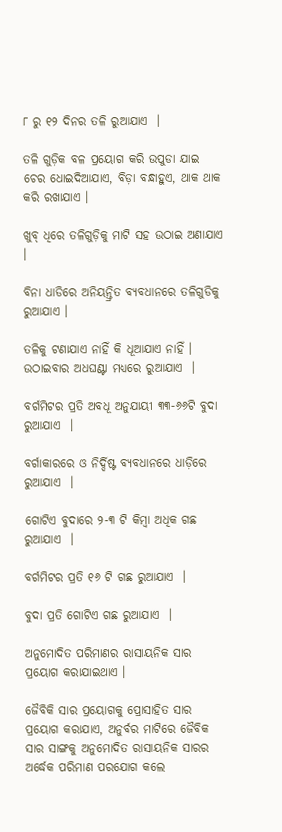୮ ରୁ ୧୨ ଦିନର ତଳି ରୁଆଯାଏ  ।

ତଳି ଗୁଡ଼ିକ ବଳ ପ୍ରୟୋଗ କରି ଉପୁଡା ଯାଇ ଚେର ଧୋଇଦିଆଯାଏ, ବିଡ଼ା ବନ୍ଧାହୁଏ, ଥାକ ଥାକ କରି ରଖାଯାଏ ।

ଖୁବ୍ ଧିରେ ତଳିଗୁଡ଼ିକୁ ମାଟି ସହ ଉଠାଇ ଅଣାଯାଏ ।

ବିନା ଧାଡିରେ ଅନିୟନ୍ତ୍ରିତ ବ୍ୟବଧାନରେ ତଳିଗୁଡିକୁ ରୁଆଯାଏ ।

ତଳିକୁ ଟଣାଯାଏ ନାହିଁ କି ଧୂଆଯାଏ ନାହିଁ । ଉଠାଇବାର ଅଧଘଣ୍ଟା ମଧ୍ୟରେ ରୁଆଯାଏ  ।

ବର୍ଗମିଟର ପ୍ରତି ଅବଧୂ ଅନୁଯାୟୀ ୩୩-୬୬ଟି ବୁଦା ରୁଆଯାଏ  ।

ବର୍ଗାକାରରେ ଓ ନିର୍ଦ୍ଦିଷ୍ଟ ବ୍ୟବଧାନରେ ଧାଡ଼ିରେ ରୁଆଯାଏ  ।

ଗୋଟିଏ ବୁଦାରେ ୨-୩ ଟି କିମ୍ବା ଅଧିକ ଗଛ ରୁଆଯାଏ  ।

ବର୍ଗମିଟର ପ୍ରତି ୧୬ ଟି ଗଛ ରୁଆଯାଏ  ।

ବୁଦା ପ୍ରତି ଗୋଟିଏ ଗଛ ରୁଆଯାଏ  ।

ଅନୁମୋଦିତ ପରିମାଣର ରାସାୟନିକ ସାର ପ୍ରୟୋଗ କରାଯାଇଥାଏ ।

ଜୈବିକି ସାର ପ୍ରୟୋଗକୁ ପ୍ରୋସାହିତ ସାର ପ୍ରୟୋଗ କରାଯାଏ, ଅନୁର୍ବର ମାଟିରେ ଜୈବିକ ସାର ସାଙ୍ଗକୁ ଅନୁମୋଦିତ ରାସାୟନିକ ସାରର ଅର୍ଦ୍ଧେକ ପରିମାଣ ପରଯୋଗ କଲେ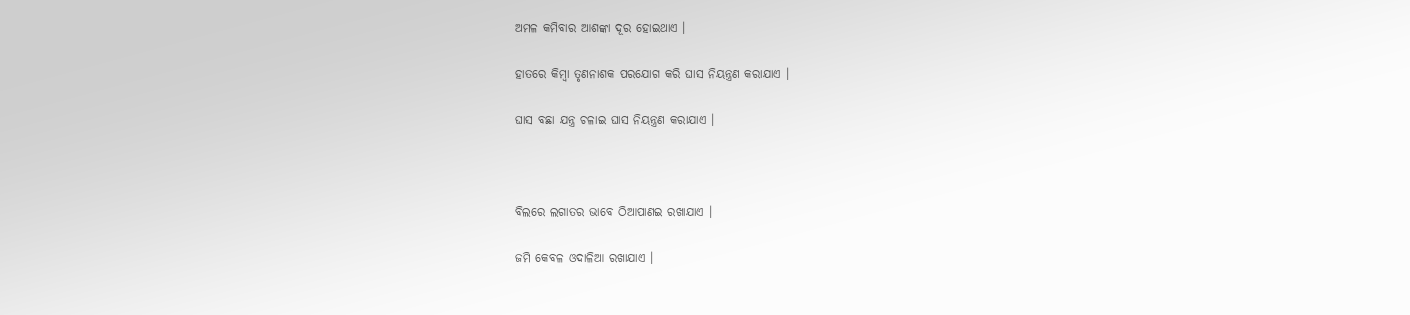ଅମଳ କମିବାର ଆଶଙ୍କା ଦୂର ହୋଇଥାଏ ।

ହାତରେ କିମ୍ବା ତୃଣନାଶକ ପରଯୋଗ କରି ଘାସ ନିୟନ୍ତ୍ରଣ କରାଯାଏ ।

ଘାସ ବଛା ଯନ୍ତ୍ର ଚଳାଇ ଘାସ ନିୟନ୍ତ୍ରଣ କରାଯାଏ ।



ବିଲରେ ଲଗାତର ଭାବେ ଠିଆପାଣଇ ରଖାଯାଏ ।

ଜମି କେବଳ ଓଦାଳିଆ ରଖାଯାଏ ।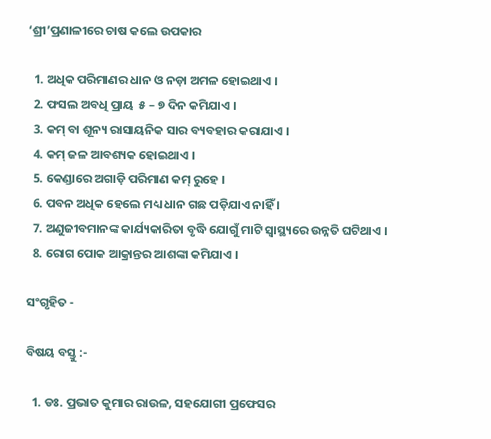‘ଶ୍ରୀ’ପ୍ରଣାଳୀରେ ଚାଷ କଲେ ଉପକାର

  1. ଅଧିକ ପରିମାଣର ଧାନ ଓ ନଡ଼ା ଅମଳ ହୋଇଥାଏ ।
  2. ଫସଲ ଅବଧି ପ୍ରାୟ  ୫ – ୭ ଦିନ କମିଯାଏ ।
  3. କମ୍ ବା ଶୂନ୍ୟ ରାସାୟନିକ ସାର ବ୍ୟବହାର କରାଯାଏ ।
  4. କମ୍ ଜଳ ଆବଶ୍ୟକ ହୋଇଥାଏ ।
  5. କେଣ୍ଡାରେ ଅଗାଡ଼ି ପରିମାଣ କମ୍ ରୁହେ ।
  6. ପବନ ଅଧିକ ହେଲେ ମଧ୍ୟ ଧାନ ଗଛ ପଡ଼ିଯାଏ ନାହିଁ ।
  7. ଅଣୁଜୀବମାନଙ୍କ କାର୍ଯ୍ୟକାରିତା ବୃଦ୍ଧି ଯୋଗୁଁ ମାଟି ସ୍ଵାସ୍ଥ୍ୟରେ ଉନ୍ନତି ଘଟିଥାଏ ।
  8. ରୋଗ ପୋକ ଆକ୍ରାନ୍ତର ଆଶଙ୍କା କମିଯାଏ ।

ସଂଗୃହିତ -

ବିଷୟ ବସ୍ତୁ :-

  1. ଡଃ. ପ୍ରଭାତ କୁମାର ରାଉଳ, ସହଯୋଗୀ ପ୍ରଫେସର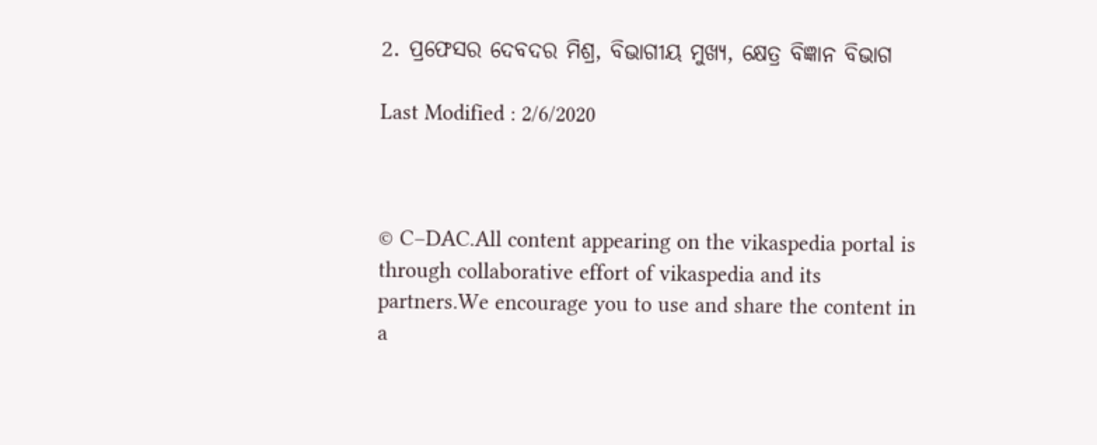2. ପ୍ରଫେସର ଦେବଦର ମିଶ୍ର, ବିଭାଗୀୟ ମୁଖ୍ୟ, କ୍ଷେତ୍ର ବିଜ୍ଞାନ ବିଭାଗ

Last Modified : 2/6/2020



© C–DAC.All content appearing on the vikaspedia portal is through collaborative effort of vikaspedia and its partners.We encourage you to use and share the content in a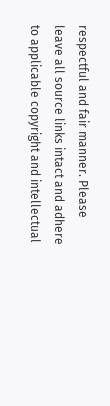respectful and fair manner. Please leave all source links intact and adhere to applicable copyright and intellectual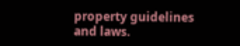property guidelines and laws.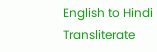English to Hindi Transliterate